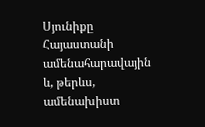Սյունիքը Հայաստանի ամենահարավային և, թերևս, ամենախիստ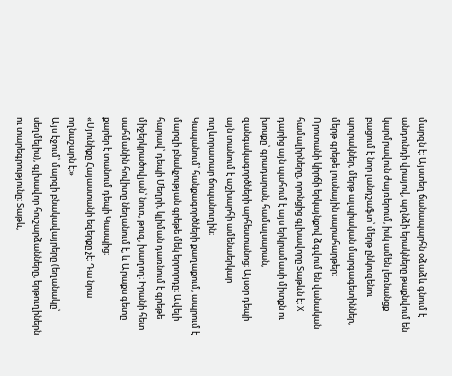մարզն է։ Այստեղ ճանապարհն օձաձև գնում է անդունդի վրայով, պղնձի երակները թաքնվում են կարմրավուն ժայռերում, իսկ ամեն լեռնանցք բացում է նոր լանդշաֆտ՝ մերթ ընկուզենու պուրակներ, մերթ ալպիական մարգագետիններ, մերթ գրեթե լուսնային սարահարթեր։
Որոտանի կիրճի երկայնքով ձգվում են վանական համալիրները, որոնցից գլխավորը Տաթևն է։ X դարից այն պահում է այս երկրամասի միտքն ու խոսքը՝ գրադարան, համալսարան, զանգակագործների արհեստանոց։ Այսօր դեպի այն տանում է աշխարհի ամենաերկար ուղևորատար ճոպանուղին։
Կապանում՝ հանքագործների քաղաքում, ապրում է մարզի բնակչության գրեթե մեկ երրորդը։ Ավելի հարավ՝ դեպի Մեղրի, կլիման դառնում է գրեթե միջերկրածովյան՝ նուռ, թուզ, խաղող։ Իրանի հետ սահմանին հովիտը նեղանում է, և Արաքս գետը քարեր է տանում դեպի Կասպից։
«Սյունիքը Հայաստանի եզերքը չէ։ Դա նրա ողնաշարն է։»
Այս էջում՝ մարզի բնակավայրերը (եղանակը՝ սեղմելիս), գլխավոր հուշարձանները, երթուղիներն ու տարեգրությունը։ Տաթև,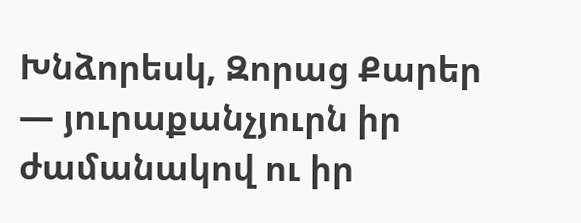Խնձորեսկ, Զորաց Քարեր — յուրաքանչյուրն իր ժամանակով ու իր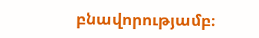բնավորությամբ։